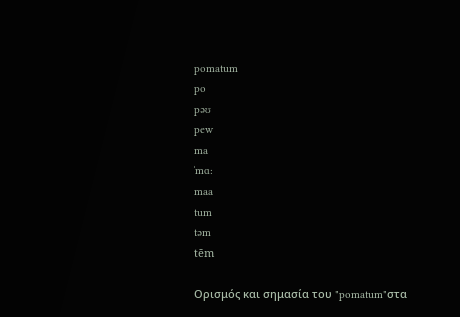pomatum
po
pəʊ
pew
ma
ˈmɑ:
maa
tum
təm
tēm

Ορισμός και σημασία του "pomatum"στα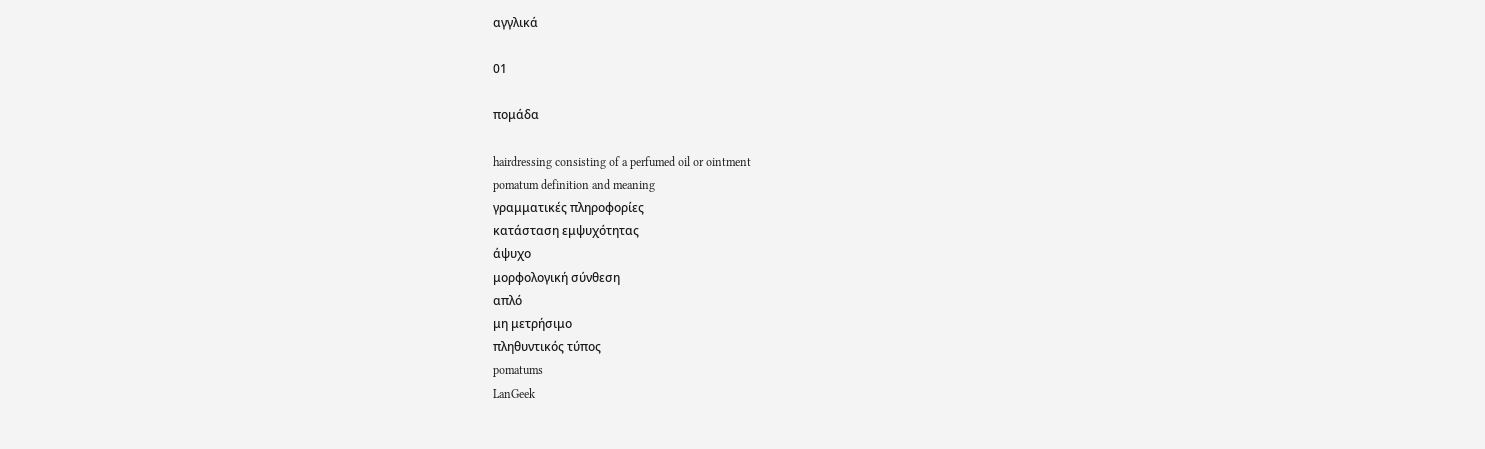αγγλικά

01

πομάδα

hairdressing consisting of a perfumed oil or ointment
pomatum definition and meaning
γραμματικές πληροφορίες
κατάσταση εμψυχότητας
άψυχο
μορφολογική σύνθεση
απλό
μη μετρήσιμο
πληθυντικός τύπος
pomatums
LanGeek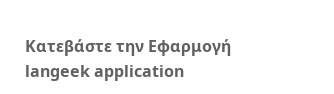Κατεβάστε την Εφαρμογή
langeek application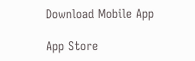Download Mobile App

App Store